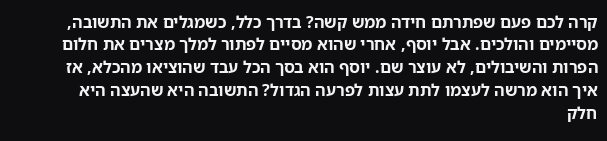קרה לכם פעם שפתרתם חידה ממש קשה? בדרך כלל, כשמגלים את התשובה, מסיימים והולכים. אבל יוסף, אחרי שהוא מסיים לפתור למלך מצרים את חלום הפרות והשיבולים, לא עוצר שם. יוסף הוא בסך הכל עבד שהוציאו מהכלא, אז איך הוא מרשה לעצמו לתת עצות לפרעה הגדול? התשובה היא שהעצה היא חלק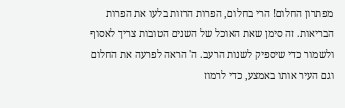מפתרון החלום! הרי בחלום, הפרות הרזות בלעו את הפרות הבריאות. זה סימן שאת האוכל של השנים הטובות צריך לאסוף ולשמור כדי שיספיק לשנות הרעב. ה' הראה לפרעה את החלום וגם העיר אותו באמצע, כדי לרמוז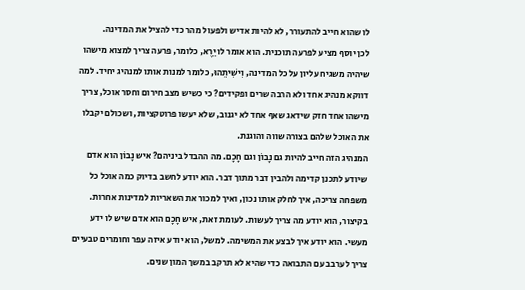לו שהוא חייב להתעורר, לא להיות אדיש ולפעול מהר כדי להציל את המדינה.
לכן יוסף מציע לפרעה תוכנית. הוא אומר לו יֵרֶא, כלומר, פרעה צריך למצוא מישהו שיהיה משגיח עליון על כל המדינה, וִישִׁיתֵהוּ, כלומר למנות אותו למנהיג יחיד. למה דווקא מנהיג אחד ולא הרבה שרים ופקידים? כי כשיש מצב חירום וחסר אוכל, צריך מישהו אחד חזק שידאג שאף אחד לא יגנוב, שלא יעשו פרוטקציות, ושכולם יקבלו את האוכל שלהם בצורה שווה והוגנת.
המנהיג הזה חייב להיות גם נָבוֹן וגם חָכָם. מה ההבדל ביניהם? איש נָבוֹן הוא אדם שיודע לתכנן קדימה ולהבין דבר מתוך דבר. הוא יודע לחשב בדיוק כמה אוכל כל משפחה צריכה, איך לחלק אותו נכון, ואיך למכור את השאריות למדינות אחרות. בקיצור, הוא יודע מה צריך לעשות. לעומת זאת, איש חָכָם הוא אדם שיש לו ידע מעשי. הוא יודע איך לבצע את המשימה. למשל, הוא יודע איזה עפר וחומרים טבעיים צריך לערבב עם התבואה כדי שהיא לא תרקב במשך המון שנים.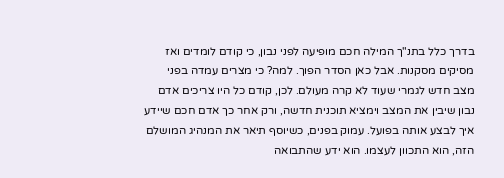בדרך כלל בתנ"ך המילה חכם מופיעה לפני נבון, כי קודם לומדים ואז מסיקים מסקנות. אבל כאן הסדר הפוך. למה? כי מצרים עמדה בפני מצב חדש לגמרי שעוד לא קרה מעולם. לכן, קודם כל היו צריכים אדם נבון שיבין את המצב וימציא תוכנית חדשה, ורק אחר כך אדם חכם שיידע איך לבצע אותה בפועל. עמוק בפנים, כשיוסף תיאר את המנהיג המושלם הזה, הוא התכוון לעצמו. הוא ידע שהתבואה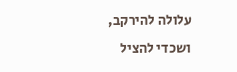עלולה להירקב, ושכדי להציל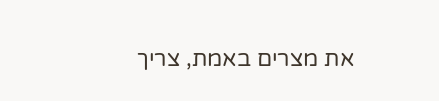את מצרים באמת, צריך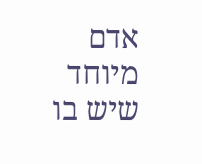אדם מיוחד שיש בו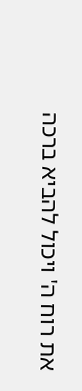את רוח ה' ויכול להביא ברכה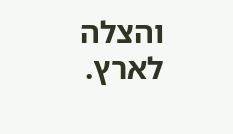והצלה לארץ.